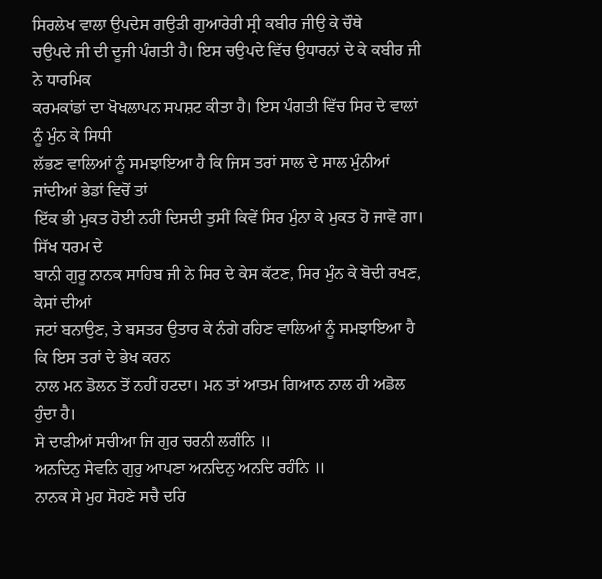ਸਿਰਲੇਖ ਵਾਲਾ ਉਪਦੇਸ ਗਉੜੀ ਗੁਆਰੇਰੀ ਸ੍ਰੀ ਕਬੀਰ ਜੀਉ ਕੇ ਚੌਥੇ
ਚਉਪਦੇ ਜੀ ਦੀ ਦੂਜੀ ਪੰਗਤੀ ਹੈ। ਇਸ ਚਉਪਦੇ ਵਿੱਚ ਉਧਾਰਨਾਂ ਦੇ ਕੇ ਕਬੀਰ ਜੀ ਨੇ ਧਾਰਮਿਕ
ਕਰਮਕਾਂਡਾਂ ਦਾ ਖੋਖਲਾਪਨ ਸਪਸ਼ਟ ਕੀਤਾ ਹੈ। ਇਸ ਪੰਗਤੀ ਵਿੱਚ ਸਿਰ ਦੇ ਵਾਲਾਂ ਨੂੰ ਮੁੰਨ ਕੇ ਸਿਧੀ
ਲੱਭਣ ਵਾਲਿਆਂ ਨੂੰ ਸਮਝਾਇਆ ਹੈ ਕਿ ਜਿਸ ਤਰਾਂ ਸਾਲ ਦੇ ਸਾਲ ਮੁੰਨੀਆਂ ਜਾਂਦੀਆਂ ਭੇਡਾਂ ਵਿਚੋਂ ਤਾਂ
ਇੱਕ ਭੀ ਮੁਕਤ ਹੋਈ ਨਹੀਂ ਦਿਸਦੀ ਤੁਸੀਂ ਕਿਵੇਂ ਸਿਰ ਮੁੰਨਾ ਕੇ ਮੁਕਤ ਹੋ ਜਾਵੋ ਗਾ। ਸਿੱਖ ਧਰਮ ਦੇ
ਬਾਨੀ ਗੁਰੂ ਨਾਨਕ ਸਾਹਿਬ ਜੀ ਨੇ ਸਿਰ ਦੇ ਕੇਸ ਕੱਟਣ, ਸਿਰ ਮੁੰਨ ਕੇ ਬੋਦੀ ਰਖਣ, ਕੇਸਾਂ ਦੀਆਂ
ਜਟਾਂ ਬਨਾਉਣ, ਤੇ ਬਸਤਰ ਉਤਾਰ ਕੇ ਨੰਗੇ ਰਹਿਣ ਵਾਲਿਆਂ ਨੂੰ ਸਮਝਾਇਆ ਹੈ ਕਿ ਇਸ ਤਰਾਂ ਦੇ ਭੇਖ ਕਰਨ
ਨਾਲ ਮਨ ਡੋਲਨ ਤੋਂ ਨਹੀਂ ਹਟਦਾ। ਮਨ ਤਾਂ ਆਤਮ ਗਿਆਨ ਨਾਲ ਹੀ ਅਡੋਲ ਹੁੰਦਾ ਹੈ।
ਸੇ ਦਾੜੀਆਂ ਸਚੀਆ ਜਿ ਗੁਰ ਚਰਨੀ ਲਗੰਨਿ ॥
ਅਨਦਿਨੁ ਸੇਵਨਿ ਗੁਰੁ ਆਪਣਾ ਅਨਦਿਨੁ ਅਨਦਿ ਰਹੰਨਿ ॥
ਨਾਨਕ ਸੇ ਮੁਹ ਸੋਹਣੇ ਸਚੈ ਦਰਿ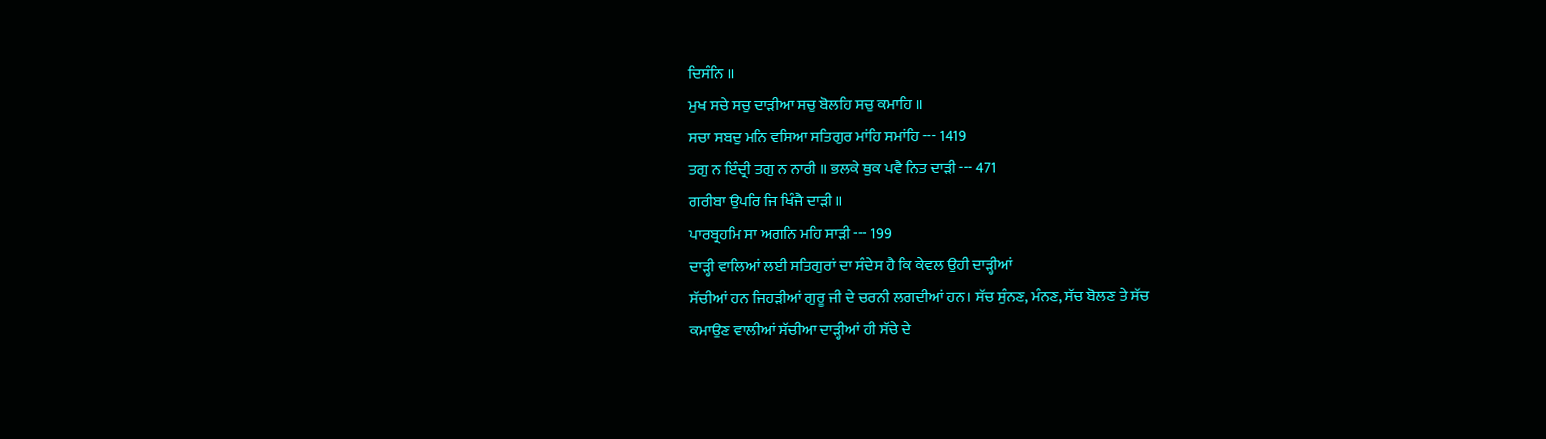ਦਿਸੰਨਿ ॥
ਮੁਖ ਸਚੇ ਸਚੁ ਦਾੜੀਆ ਸਚੁ ਬੋਲਹਿ ਸਚੁ ਕਮਾਹਿ ॥
ਸਚਾ ਸਬਦੁ ਮਨਿ ਵਸਿਆ ਸਤਿਗੁਰ ਮਾਂਹਿ ਸਮਾਂਹਿ --- 1419
ਤਗੁ ਨ ਇੰਦ੍ਰੀ ਤਗੁ ਨ ਨਾਰੀ ॥ ਭਲਕੇ ਥੁਕ ਪਵੈ ਨਿਤ ਦਾੜੀ --- 471
ਗਰੀਬਾ ਉਪਰਿ ਜਿ ਖਿੰਜੈ ਦਾੜੀ ॥
ਪਾਰਬ੍ਰਹਮਿ ਸਾ ਅਗਨਿ ਮਹਿ ਸਾੜੀ --- 199
ਦਾੜ੍ਹੀ ਵਾਲਿਆਂ ਲਈ ਸਤਿਗੁਰਾਂ ਦਾ ਸੰਦੇਸ ਹੈ ਕਿ ਕੇਵਲ ਉਹੀ ਦਾੜ੍ਹੀਆਂ
ਸੱਚੀਆਂ ਹਨ ਜਿਹੜੀਆਂ ਗੁਰੂ ਜੀ ਦੇ ਚਰਨੀ ਲਗਦੀਆਂ ਹਨ। ਸੱਚ ਸੁੰਨਣ, ਮੰਨਣ, ਸੱਚ ਬੋਲਣ ਤੇ ਸੱਚ
ਕਮਾਉਣ ਵਾਲੀਆਂ ਸੱਚੀਆ ਦਾੜ੍ਹੀਆਂ ਹੀ ਸੱਚੇ ਦੇ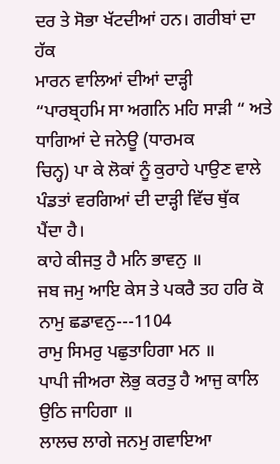ਦਰ ਤੇ ਸੋਭਾ ਖੱਟਦੀਆਂ ਹਨ। ਗਰੀਬਾਂ ਦਾ ਹੱਕ
ਮਾਰਨ ਵਾਲਿਆਂ ਦੀਆਂ ਦਾੜ੍ਹੀ
“ਪਾਰਬ੍ਰਹਮਿ ਸਾ ਅਗਨਿ ਮਹਿ ਸਾੜੀ “ ਅਤੇ ਧਾਗਿਆਂ ਦੇ ਜਨੇਊ (ਧਾਰਮਕ
ਚਿਨ੍ਹ) ਪਾ ਕੇ ਲੋਕਾਂ ਨੂੰ ਕੁਰਾਹੇ ਪਾਉਣ ਵਾਲੇ ਪੰਡਤਾਂ ਵਰਗਿਆਂ ਦੀ ਦਾੜ੍ਹੀ ਵਿੱਚ ਥੁੱਕ
ਪੈਂਦਾ ਹੈ।
ਕਾਹੇ ਕੀਜਤੁ ਹੈ ਮਨਿ ਭਾਵਨੁ ॥
ਜਬ ਜਮੁ ਆਇ ਕੇਸ ਤੇ ਪਕਰੈ ਤਹ ਹਰਿ ਕੋ ਨਾਮੁ ਛਡਾਵਨੁ---1104
ਰਾਮੁ ਸਿਮਰੁ ਪਛੁਤਾਹਿਗਾ ਮਨ ॥
ਪਾਪੀ ਜੀਅਰਾ ਲੋਭੁ ਕਰਤੁ ਹੈ ਆਜੁ ਕਾਲਿ ਉਠਿ ਜਾਹਿਗਾ ॥
ਲਾਲਚ ਲਾਗੇ ਜਨਮੁ ਗਵਾਇਆ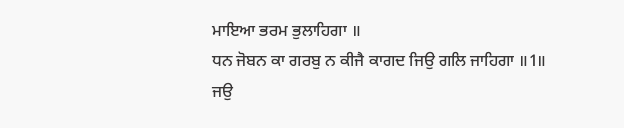ਮਾਇਆ ਭਰਮ ਭੁਲਾਹਿਗਾ ॥
ਧਨ ਜੋਬਨ ਕਾ ਗਰਬੁ ਨ ਕੀਜੈ ਕਾਗਦ ਜਿਉ ਗਲਿ ਜਾਹਿਗਾ ॥1॥
ਜਉ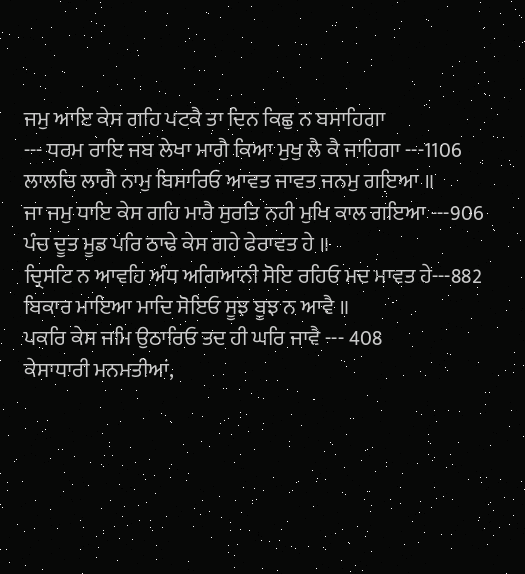ਜਮੁ ਆਇ ਕੇਸ ਗਹਿ ਪਟਕੈ ਤਾ ਦਿਨ ਕਿਛੁ ਨ ਬਸਾਹਿਗਾ
--- ਧਰਮ ਰਾਇ ਜਬ ਲੇਖਾ ਮਾਗੈ ਕਿਆ ਮੁਖੁ ਲੈ ਕੈ ਜਾਹਿਗਾ ---1106
ਲਾਲਚਿ ਲਾਗੈ ਨਾਮੁ ਬਿਸਾਰਿਓ ਆਵਤ ਜਾਵਤ ਜਨਮੁ ਗਇਆ ॥
ਜਾ ਜਮੁ ਧਾਇ ਕੇਸ ਗਹਿ ਮਾਰੈ ਸੁਰਤਿ ਨਹੀ ਮੁਖਿ ਕਾਲ ਗਇਆ ---906
ਪੰਚ ਦੂਤ ਮੂਡ ਪਰਿ ਠਾਢੇ ਕੇਸ ਗਹੇ ਫੇਰਾਵਤ ਹੇ ॥
ਦ੍ਰਿਸਟਿ ਨ ਆਵਹਿ ਅੰਧ ਅਗਿਆਨੀ ਸੋਇ ਰਹਿਓ ਮਦ ਮਾਵਤ ਹੇ---882
ਬਿਕਾਰ ਮਾਇਆ ਮਾਦਿ ਸੋਇਓ ਸੂਝ ਬੂਝ ਨ ਆਵੈ ॥
ਪਕਰਿ ਕੇਸ ਜਮਿ ਉਠਾਰਿਓ ਤਦ ਹੀ ਘਰਿ ਜਾਵੈ --- 408
ਕੇਸਾਧਾਰੀ ਮਨਮਤੀਆਂ,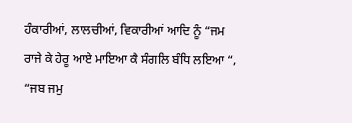ਹੰਕਾਰੀਆਂ, ਲਾਲਚੀਆਂ, ਵਿਕਾਰੀਆਂ ਆਦਿ ਨੂੰ “ਜਮ
ਰਾਜੇ ਕੇ ਹੇਰੂ ਆਏ ਮਾਇਆ ਕੈ ਸੰਗਲਿ ਬੰਧਿ ਲਇਆ “,
“ਜਬ ਜਮੁ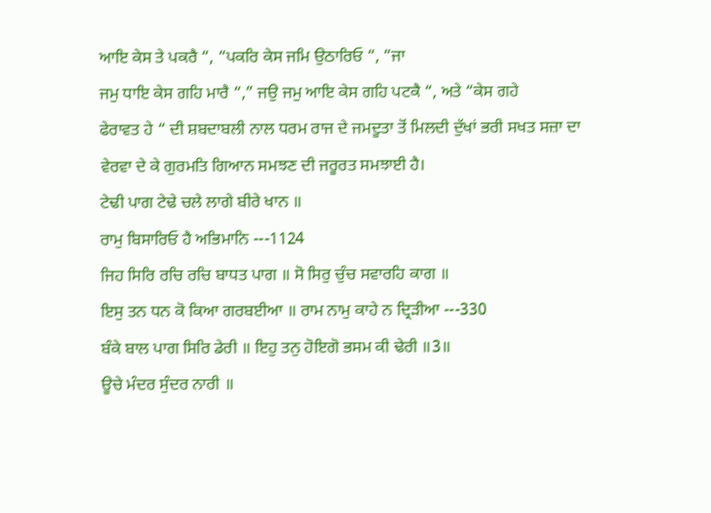ਆਇ ਕੇਸ ਤੇ ਪਕਰੈ “, “ਪਕਰਿ ਕੇਸ ਜਮਿ ਉਠਾਰਿਓ “, “ਜਾ
ਜਮੁ ਧਾਇ ਕੇਸ ਗਹਿ ਮਾਰੈ “,” ਜਉ ਜਮੁ ਆਇ ਕੇਸ ਗਹਿ ਪਟਕੈ “, ਅਤੇ “ਕੇਸ ਗਹੇ
ਫੇਰਾਵਤ ਹੇ “ ਦੀ ਸ਼ਬਦਾਬਲੀ ਨਾਲ ਧਰਮ ਰਾਜ ਦੇ ਜਮਦੂਤਾ ਤੋਂ ਮਿਲਦੀ ਦੁੱਖਾਂ ਭਰੀ ਸਖਤ ਸਜ਼ਾ ਦਾ
ਵੇਰਵਾ ਦੇ ਕੇ ਗੁਰਮਤਿ ਗਿਆਨ ਸਮਝਣ ਦੀ ਜਰੂਰਤ ਸਮਝਾਈ ਹੈ।
ਟੇਢੀ ਪਾਗ ਟੇਢੇ ਚਲੇ ਲਾਗੇ ਬੀਰੇ ਖਾਨ ॥
ਰਾਮੁ ਬਿਸਾਰਿਓ ਹੈ ਅਭਿਮਾਨਿ ---1124
ਜਿਹ ਸਿਰਿ ਰਚਿ ਰਚਿ ਬਾਧਤ ਪਾਗ ॥ ਸੋ ਸਿਰੁ ਚੁੰਚ ਸਵਾਰਹਿ ਕਾਗ ॥
ਇਸੁ ਤਨ ਧਨ ਕੋ ਕਿਆ ਗਰਬਈਆ ॥ ਰਾਮ ਨਾਮੁ ਕਾਹੇ ਨ ਦ੍ਰਿੜੀਆ ---330
ਬੰਕੇ ਬਾਲ ਪਾਗ ਸਿਰਿ ਡੇਰੀ ॥ ਇਹੁ ਤਨੁ ਹੋਇਗੋ ਭਸਮ ਕੀ ਢੇਰੀ ॥3॥
ਊਚੇ ਮੰਦਰ ਸੁੰਦਰ ਨਾਰੀ ॥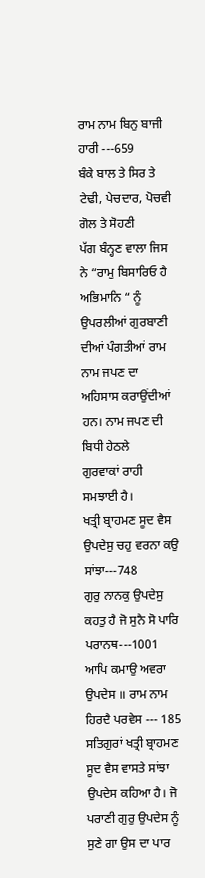ਰਾਮ ਨਾਮ ਬਿਨੁ ਬਾਜੀ ਹਾਰੀ ---659
ਬੰਕੇ ਬਾਲ ਤੇ ਸਿਰ ਤੇ ਟੇਢੀ, ਪੇਚਦਾਰ, ਪੋਚਵੀ ਗੋਲ ਤੇ ਸੋਹਣੀ
ਪੱਗ ਬੰਨ੍ਹਣ ਵਾਲਾ ਜਿਸ ਨੇ “ਰਾਮੁ ਬਿਸਾਰਿਓ ਹੈ ਅਭਿਮਾਨਿ “ ਨੂੰ ਉਪਰਲੀਆਂ ਗੁਰਬਾਣੀ
ਦੀਆਂ ਪੰਗਤੀਆਂ ਰਾਮ ਨਾਮ ਜਪਣ ਦਾ ਅਹਿਸਾਸ ਕਰਾਉਂਦੀਆਂ ਹਨ। ਨਾਮ ਜਪਣ ਦੀ ਬਿਧੀ ਹੇਠਲੇ
ਗੁਰਵਾਕਾਂ ਰਾਹੀ ਸਮਝਾਈ ਹੈ।
ਖਤ੍ਰੀ ਬ੍ਰਾਹਮਣ ਸੂਦ ਵੈਸ ਉਪਦੇਸੁ ਚਹੁ ਵਰਨਾ ਕਉ ਸਾਂਝਾ---748
ਗੁਰੁ ਨਾਨਕੁ ਉਪਦੇਸੁ ਕਹਤੁ ਹੈ ਜੋ ਸੁਨੈ ਸੋ ਪਾਰਿ ਪਰਾਨਥ---1001
ਆਪਿ ਕਮਾਉ ਅਵਰਾ ਉਪਦੇਸ ॥ ਰਾਮ ਨਾਮ ਹਿਰਦੈ ਪਰਵੇਸ --- 185
ਸਤਿਗੁਰਾਂ ਖਤ੍ਰੀ ਬ੍ਰਾਹਮਣ ਸੂਦ ਵੈਸ ਵਾਸਤੇ ਸਾਂਝਾ ਉਪਦੇਸ ਕਹਿਆ ਹੈ। ਜੋ
ਪਰਾਣੀ ਗੁਰੁ ਉਪਦੇਸ ਨੂੰ ਸੁਣੇ ਗਾ ਉਸ ਦਾ ਪਾਰ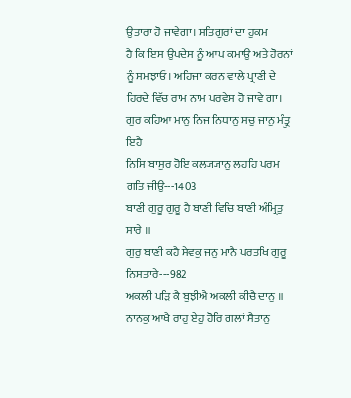ਉਤਾਰਾ ਹੋ ਜਾਵੇਗਾ। ਸਤਿਗੁਰਾਂ ਦਾ ਹੁਕਮ
ਹੈ ਕਿ ਇਸ ਉਪਦੇਸ ਨੂੰ ਆਪ ਕਮਾਉ ਅਤੇ ਹੋਰਨਾਂ ਨੂੰ ਸਮਝਾਓ। ਅਹਿਜਾ ਕਰਨ ਵਾਲੇ ਪ੍ਰਾਣੀ ਦੇ
ਹਿਰਦੇ ਵਿੱਚ ਰਾਮ ਨਾਮ ਪਰਵੇਸ ਹੋ ਜਾਵੇ ਗਾ।
ਗੁਰ ਕਹਿਆ ਮਾਨੁ ਨਿਜ ਨਿਧਾਨੁ ਸਚੁ ਜਾਨੁ ਮੰਤ੍ਰੁ ਇਹੈ
ਨਿਸਿ ਬਾਸੁਰ ਹੋਇ ਕਲ੍ਯ੍ਯਾਨੁ ਲਹਹਿ ਪਰਮ ਗਤਿ ਜੀਉ---1403
ਬਾਣੀ ਗੁਰੂ ਗੁਰੂ ਹੈ ਬਾਣੀ ਵਿਚਿ ਬਾਣੀ ਅੰਮ੍ਰਿਤੁ ਸਾਰੇ ॥
ਗੁਰੁ ਬਾਣੀ ਕਹੈ ਸੇਵਕੁ ਜਨੁ ਮਾਨੈ ਪਰਤਖਿ ਗੁਰੂ ਨਿਸਤਾਰੇ---982
ਅਕਲੀ ਪੜਿ ਕੈ ਬੁਝੀਐ ਅਕਲੀ ਕੀਚੈ ਦਾਨੁ ॥
ਨਾਨਕੁ ਆਖੈ ਰਾਹੁ ਏਹੁ ਹੋਰਿ ਗਲਾਂ ਸੈਤਾਨੁ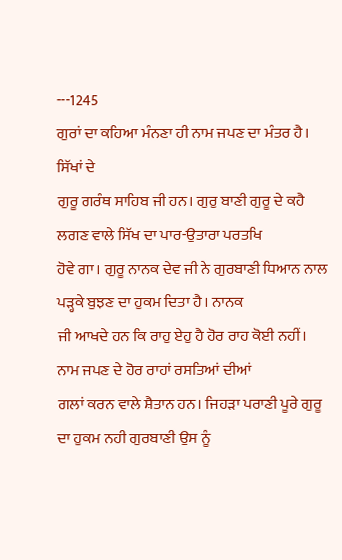---1245
ਗੁਰਾਂ ਦਾ ਕਹਿਆ ਮੰਨਣਾ ਹੀ ਨਾਮ ਜਪਣ ਦਾ ਮੰਤਰ ਹੈ। ਸਿੱਖਾਂ ਦੇ
ਗੁਰੂ ਗਰੰਥ ਸਾਹਿਬ ਜੀ ਹਨ। ਗੁਰੁ ਬਾਣੀ ਗੁਰੂ ਦੇ ਕਹੈ ਲਗਣ ਵਾਲੇ ਸਿੱਖ ਦਾ ਪਾਰ-ਉਤਾਰਾ ਪਰਤਖਿ
ਹੋਵੇ ਗਾ। ਗੁਰੂ ਨਾਨਕ ਦੇਵ ਜੀ ਨੇ ਗੁਰਬਾਣੀ ਧਿਆਨ ਨਾਲ ਪੜ੍ਹਕੇ ਬੁਝਣ ਦਾ ਹੁਕਮ ਦਿਤਾ ਹੈ। ਨਾਨਕ
ਜੀ ਆਖਦੇ ਹਨ ਕਿ ਰਾਹੁ ਏਹੁ ਹੈ ਹੋਰ ਰਾਹ ਕੋਈ ਨਹੀਂ। ਨਾਮ ਜਪਣ ਦੇ ਹੋਰ ਰਾਹਾਂ ਰਸਤਿਆਂ ਦੀਆਂ
ਗਲਾਂ ਕਰਨ ਵਾਲੇ ਸ਼ੈਤਾਨ ਹਨ। ਜਿਹੜਾ ਪਰਾਣੀ ਪੂਰੇ ਗੁਰੂ ਦਾ ਹੁਕਮ ਨਹੀ ਗੁਰਬਾਣੀ ਉਸ ਨੂੰ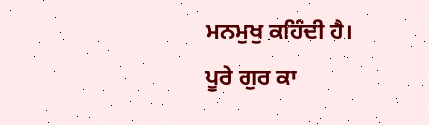ਮਨਮੁਖੁ ਕਹਿੰਦੀ ਹੈ।
ਪੂਰੇ ਗੁਰ ਕਾ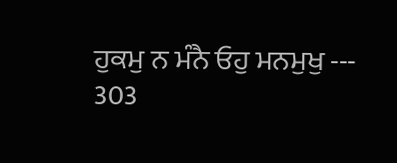ਹੁਕਮੁ ਨ ਮੰਨੈ ਓਹੁ ਮਨਮੁਖੁ --- 303